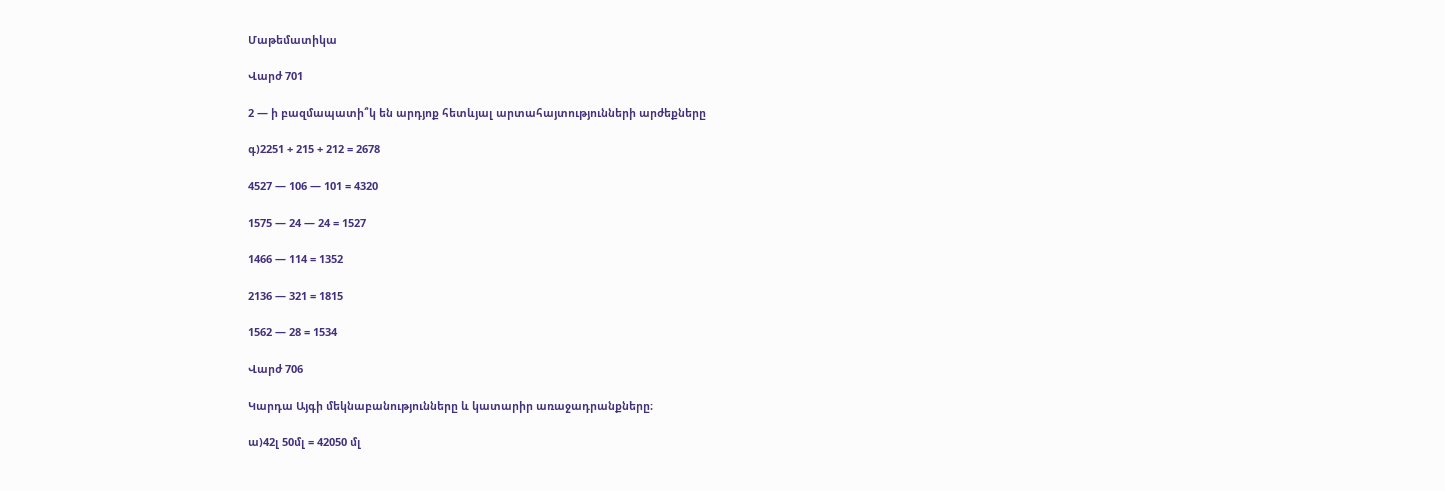Մաթեմատիկա

Վարժ 701

2 — ի բազմապատի՞կ են արդյոք հետևյալ արտահայտությունների արժեքները

գ)2251 + 215 + 212 = 2678

4527 — 106 — 101 = 4320

1575 — 24 — 24 = 1527

1466 — 114 = 1352

2136 — 321 = 1815

1562 — 28 = 1534

Վարժ 706

Կարդա Այգի մեկնաբանությունները և կատարիր առաջադրանքները։

ա)42լ 50մլ = 42050 մլ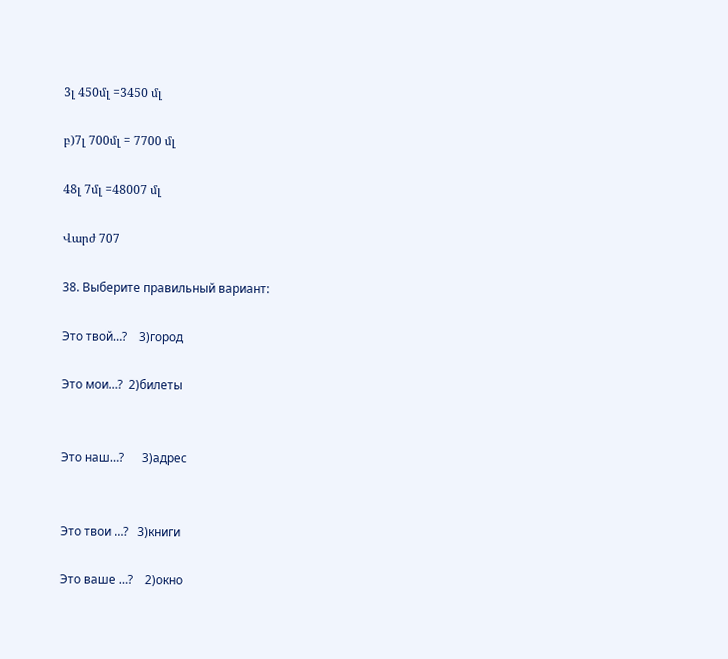3լ 450մլ =3450 մլ

բ)7լ 700մլ = 7700 մլ

48լ 7մլ =48007 մլ

Վարժ 707

38. Выберите правильный вариант:

Это твой…?    3)город

Это мои…?  2)билеты


Это наш…?      3)адрес


Это твои …?   3)книги

Это ваше …?    2)окно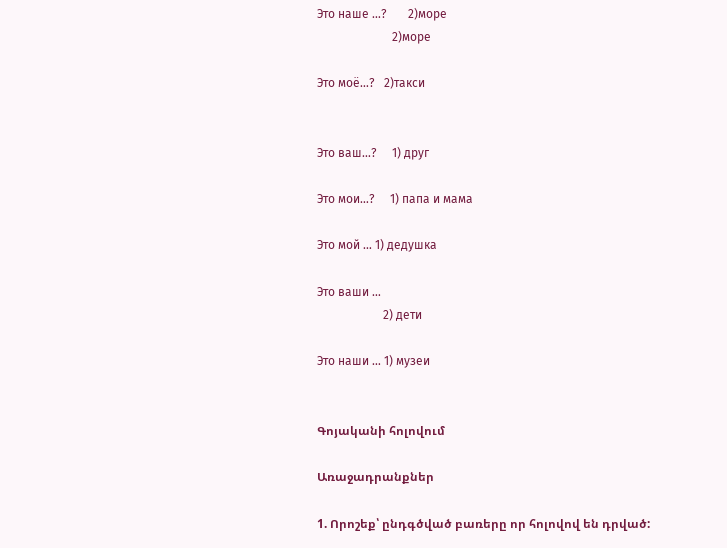Это наше …?       2)море
                         2)море

Это моё…?   2)такси


Это ваш…?     1) друг

Это мои…?     1) папа и мама

Это мой … 1) дедушка

Это ваши …
                      2) дети

Это наши … 1) музеи


Գոյականի հոլովում

Առաջադրանքներ

1. Որոշեք՝ ընդգծված բառերը որ հոլովով են դրված: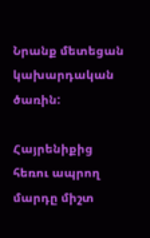Նրանք մետեցան կախարդական ծառին:

Հայրենիքից հեռու ապրող մարդը միշտ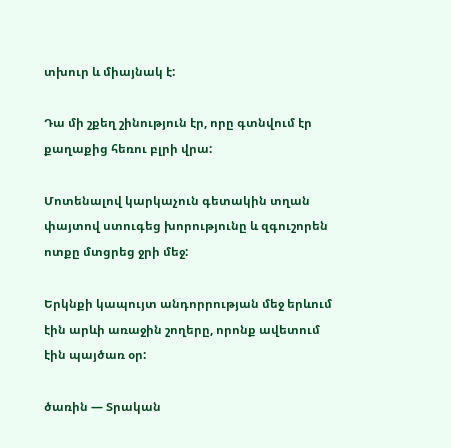տխուր և միայնակ է:

Դա մի շքեղ շինություն էր, որը գտնվում էր քաղաքից հեռու բլրի վրա:

Մոտենալով կարկաչուն գետակին տղան փայտով ստուգեց խորությունը և զգուշորեն ոտքը մտցրեց ջրի մեջ:

Երկնքի կապույտ անդորրության մեջ երևում էին արևի առաջին շողերը, որոնք ավետում էին պայծառ օր:

ծառին — Տրական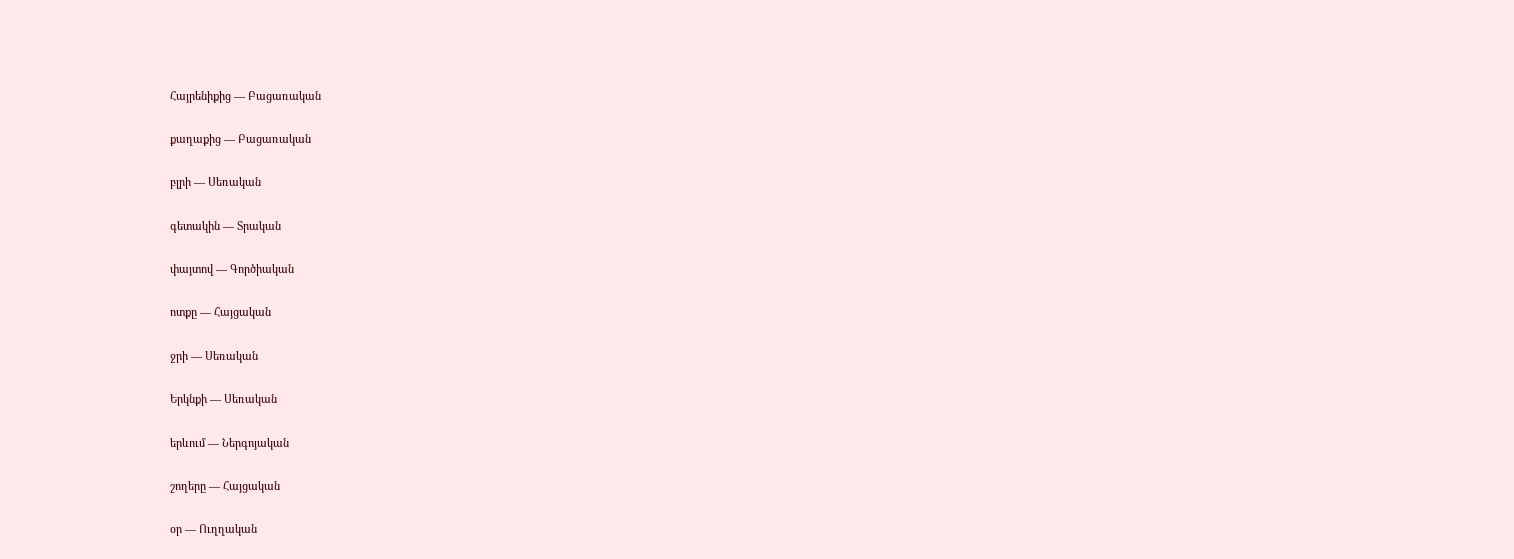Հայրենիքից — Բացառական

քաղաքից — Բացառական

բլրի — Սեռական

գետակին — Տրական

փայտով — Գործիական

ոտքը — Հայցական

ջրի — Սեռական

Երկնքի — Սեռական

երևում — Ներգոյական

շողերը — Հայցական

օր — Ուղղական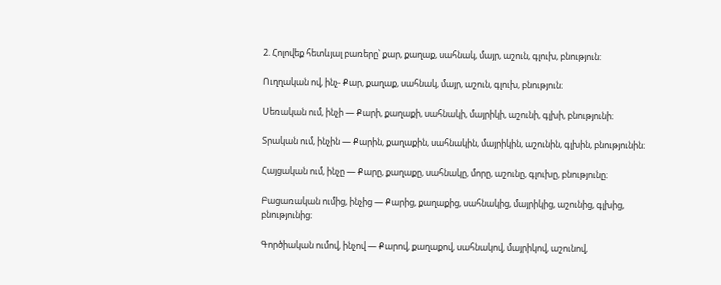2. Հոլովեք հետևյալ բառերը՝ քար, քաղաք, սահնակ, մայր, աշուն, գլուխ, բնություն:

Ուղղական ով, ինչ- Քար, քաղաք, սահնակ, մայր, աշուն, գլուխ, բնություն։

Սեռական ում, ինչի — Քարի, քաղաքի, սահնակի, մայրիկի, աշունի, գլխի, բնությունի։

Տրական ում, ինչին — Քարին, քաղաքին, սահնակին, մայրիկին, աշունին, գլխին, բնությունին։

Հայցական ում, ինչը — Քարը, քաղաքը, սահնակը, մորը, աշունը, գլուխը, բնությունը։

Բացառական ումից, ինչից — Քարից, քաղաքից, սահնակից, մայրիկից, աշունից, գլխից, բնությունից։

Գործիական ումով, ինչով — Քարով, քաղաքով, սահնակով, մայրիկով, աշունով,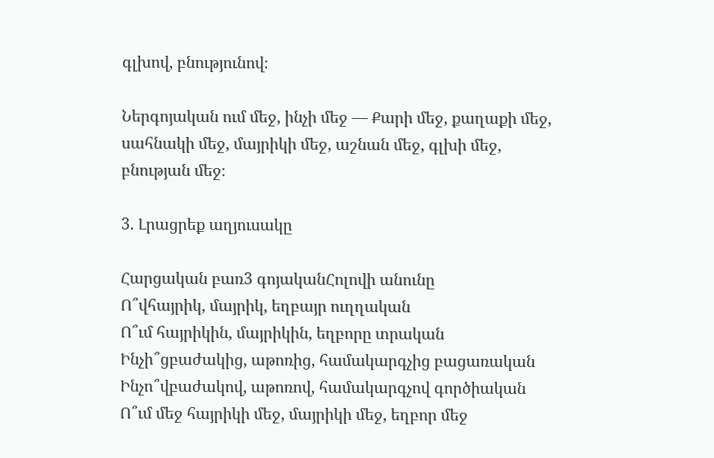գլխով, բնությունով։

Ներգոյական ում մեջ, ինչի մեջ — Քարի մեջ, քաղաքի մեջ, սահնակի մեջ, մայրիկի մեջ, աշնան մեջ, գլխի մեջ, բնության մեջ։

3. Լրացրեք աղյուսակը

Հարցական բառ3 գոյականՀոլովի անունը
Ո՞վհայրիկ, մայրիկ, եղբայր ուղղական
Ո՞ւմ հայրիկին, մայրիկին, եղբորը տրական
Ինչի՞ցբաժակից, աթոռից, համակարգչից բացառական
Ինչո՞վբաժակով, աթոռով, համակարգչով գործիական
Ո՞ւմ մեջ հայրիկի մեջ, մայրիկի մեջ, եղբոր մեջ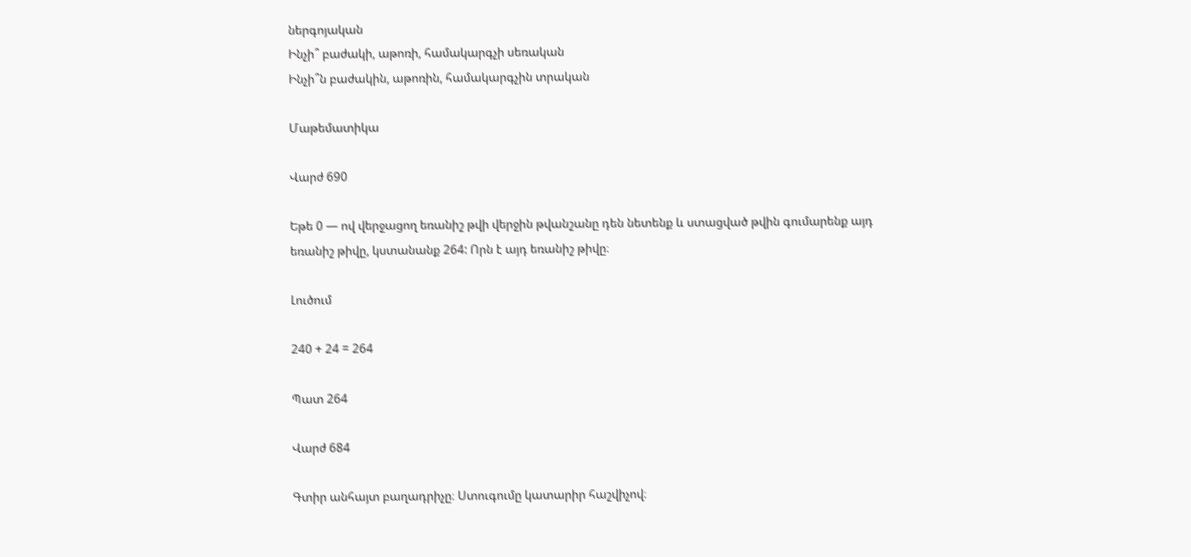ներգոյական
Ինչի՞ բաժակի, աթոռի, համակարգչի սեռական
Ինչի՞ն բաժակին, աթոռին, համակարգչին տրական

Մաթեմատիկա

Վարժ 690

Եթե 0 — ով վերջացող եռանիշ թվի վերջին թվանշանը դեն նետենք և ստացված թվին գումարենք այդ եռանիշ թիվը, կստանանք 264: Որն է այդ եռանիշ թիվը։

Լուծում

240 + 24 = 264

Պատ 264

Վարժ 684

Գտիր անհայտ բաղադրիչը։ Ստուգումը կատարիր հաշվիչով։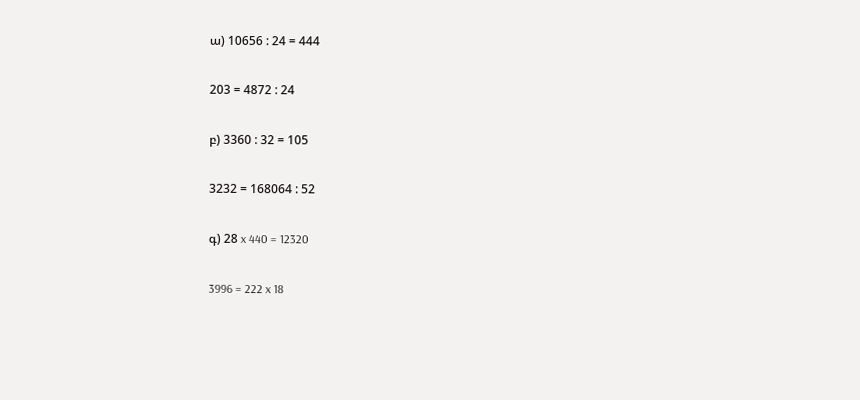ա) 10656 : 24 = 444

203 = 4872 : 24

բ) 3360 : 32 = 105

3232 = 168064 : 52

գ) 28 x 440 = 12320

3996 = 222 x 18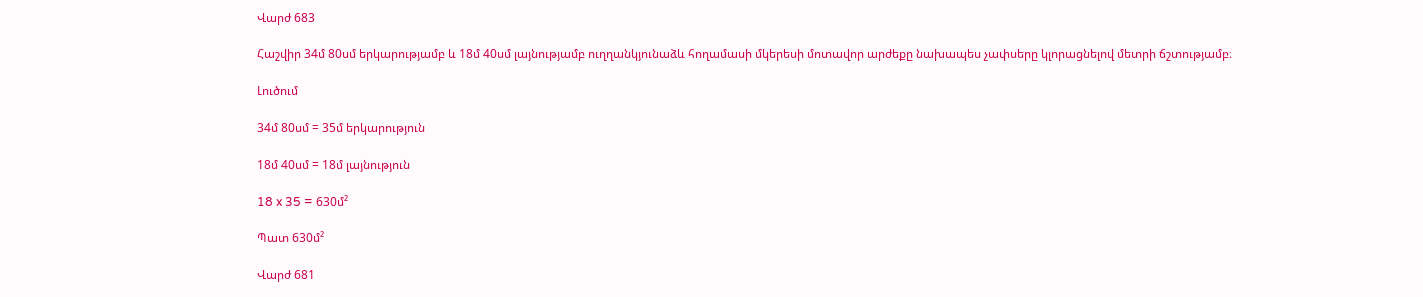Վարժ 683

Հաշվիր 34մ 80սմ երկարությամբ և 18մ 40սմ լայնությամբ ուղղանկյունաձև հողամասի մկերեսի մոտավոր արժեքը նախապես չափսերը կլորացնելով մետրի ճշտությամբ։

Լուծում

34մ 80սմ = 35մ երկարություն

18մ 40սմ = 18մ լայնություն

18 x 35 = 630մ²

Պատ 630մ²

Վարժ 681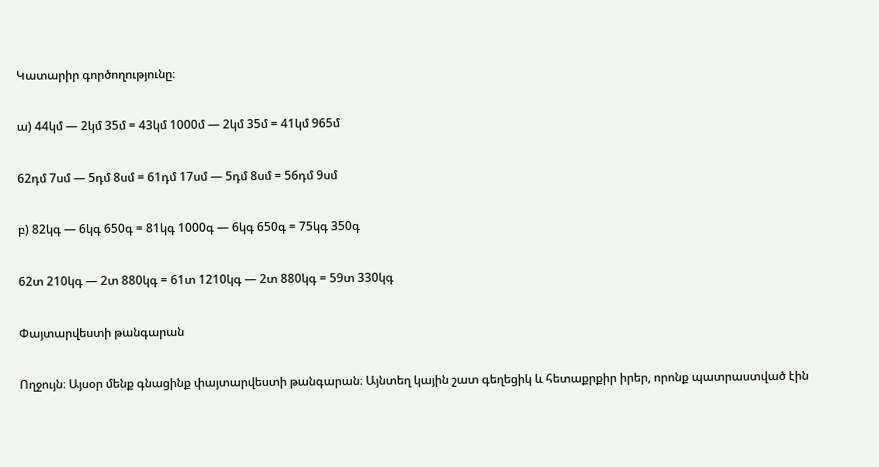Կատարիր գործողությունը։

ա) 44կմ — 2կմ 35մ = 43կմ 1000մ — 2կմ 35մ = 41կմ 965մ

62դմ 7սմ — 5դմ 8սմ = 61դմ 17սմ — 5դմ 8սմ = 56դմ 9սմ

բ) 82կգ — 6կգ 650գ = 81կգ 1000գ — 6կգ 650գ = 75կգ 350գ

62տ 210կգ — 2տ 880կգ = 61տ 1210կգ — 2տ 880կգ = 59տ 330կգ

Փայտարվեստի թանգարան

Ողջույն։ Այսօր մենք գնացինք փայտարվեստի թանգարան։ Այնտեղ կային շատ գեղեցիկ և հետաքրքիր իրեր, որոնք պատրաստված էին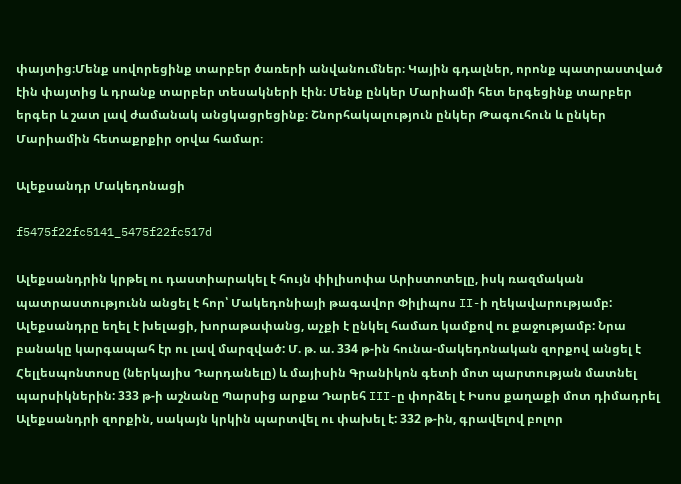փայտից։Մենք սովորեցինք տարբեր ծառերի անվանումներ։ Կային գդալներ, որոնք պատրաստված էին փայտից և դրանք տարբեր տեսակների էին։ Մենք ընկեր Մարիամի հետ երգեցինք տարբեր երգեր և շատ լավ ժամանակ անցկացրեցինք։ Շնորհակալություն ընկեր Թագուհուն և ընկեր Մարիամին հետաքրքիր օրվա համար։

Ալեքսանդր Մակեդոնացի

f5475f22fc5141_5475f22fc517d

Ալեքսանդրին կրթել ու դաստիարակել է հույն փիլիսոփա Արիստոտելը, իսկ ռազմական պատրաստությունն անցել է հոր՝ Մակեդոնիայի թագավոր Փիլիպոս II-ի ղեկավարությամբ: Ալեքսանդրը եղել է խելացի, խորաթափանց, աչքի է ընկել համառ կամքով ու քաջությամբ: Նրա բանակը կարգապահ էր ու լավ մարզված: Մ. թ. ա. 334 թ-ին հունա-մակեդոնական զորքով անցել է Հելլեսպոնտոսը (ներկայիս Դարդանելը) և մայիսին Գրանիկոն գետի մոտ պարտության մատնել պարսիկներին: 333 թ-ի աշնանը Պարսից արքա Դարեհ III-ը փորձել է Իսոս քաղաքի մոտ դիմադրել Ալեքսանդրի զորքին, սակայն կրկին պարտվել ու փախել է: 332 թ-ին, գրավելով բոլոր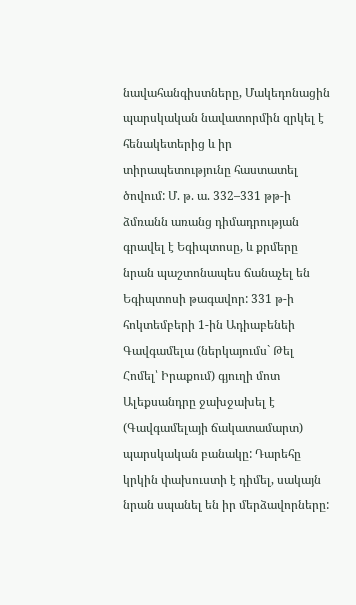նավահանգիստները, Մակեդոնացին պարսկական նավատորմին զրկել է հենակետերից և իր տիրապետությունը հաստատել ծովում: Մ. թ. ա. 332–331 թթ-ի ձմռանն առանց դիմադրության գրավել է Եգիպտոսը, և քրմերը նրան պաշտոնապես ճանաչել են Եգիպտոսի թագավոր: 331 թ-ի հոկտեմբերի 1-ին Ադիաբենեի Գավգամելա (ներկայումս` Թել Հոմել՝ Իրաքում) գյուղի մոտ Ալեքսանդրը ջախջախել է (Գավգամելայի ճակատամարտ) պարսկական բանակը: Դարեհը կրկին փախուստի է դիմել, սակայն նրան սպանել են իր մերձավորները: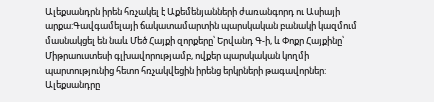Ալեքսանդրն իրեն հռչակել է Աքեմենյանների ժառանգորդ ու Ասիայի արքա:Գավգամելայի ճակատամարտին պարսկական բանակի կազմում մասնակցել են նաև Մեծ Հայքի զորքերը՝ Երվանդ Գ-ի, և Փոքր Հայքինը՝ Միթրաուստեսի գլխավորությամբ, ովքեր պարսկական կողմի պարտությունից հետո հռչակվեցին իրենց երկրների թագավորներ: Ալեքսանդրը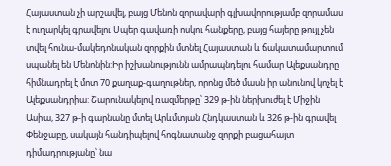Հայաստան չի արշավել, բայց Մենոն զորավարի գլխավորությամբ զորամաս է ուղարկել գրավելու Սպեր գավառի ոսկու հանքերը, բայց հայերը թույլ չեն տվել հունա-մակեդոնական զորքին մտնել Հայաստան և ճակատամարտում սպանել են Մենոնին:Իր իշխանությունն ամրապնդելու համար Ալեքսանդրը հիմնադրել է մոտ 70 քաղաք-գաղութներ, որոնց մեծ մասն իր անունով կոչել է Ալեքսանդրիա: Շարունակելով ռազմերթը՝ 329 թ-ին ներխուժել է Միջին Ասիա, 327 թ-ի գարնանը մտել Արևմտյան Հնդկաստան և 326 թ-ին գրավել Փենջաբը, սակայն հանդիպելով հոգնատանջ զորքի բացահայտ դիմադրությանը՝ նա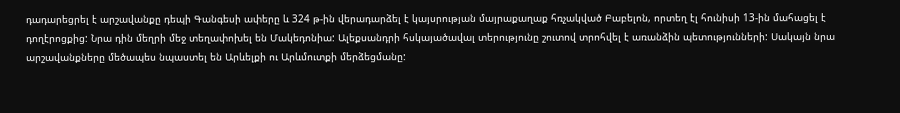դադարեցրել է արշավանքը դեպի Գանգեսի ափերը և 324 թ-ին վերադարձել է կայսրության մայրաքաղաք հռչակված Բաբելոն, որտեղ էլ հունիսի 13-ին մահացել է դողէրոցքից: Նրա դին մեղրի մեջ տեղափոխել են Մակեդոնիա: Ալեքսանդրի հսկայածավալ տերությունը շուտով տրոհվել է առանձին պետությունների: Սակայն նրա արշավանքները մեծապես նպաստել են Արևելքի ու Արևմուտքի մերձեցմանը: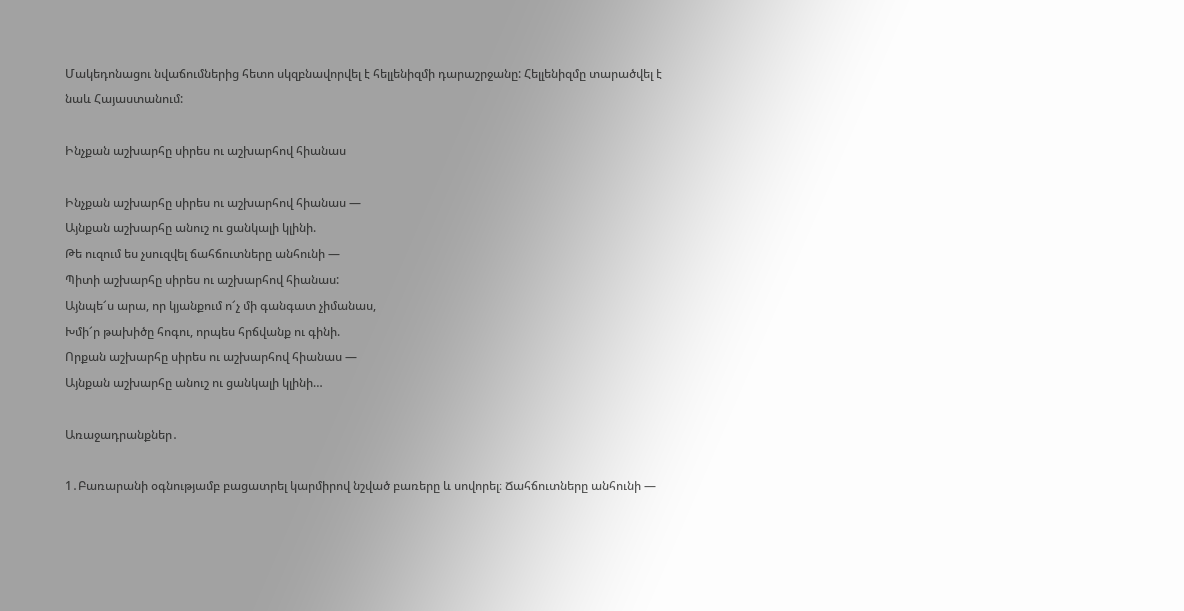Մակեդոնացու նվաճումներից հետո սկզբնավորվել է հելլենիզմի դարաշրջանը: Հելլենիզմը տարածվել է նաև Հայաստանում:

Ինչքան աշխարհը սիրես ու աշխարհով հիանաս

Ինչքան աշխարհը սիրես ու աշխարհով հիանաս —
Այնքան աշխարհը անուշ ու ցանկալի կլինի.
Թե ուզում ես չսուզվել ճահճուտները անհունի —
Պիտի աշխարհը սիրես ու աշխարհով հիանաս:
Այնպե՜ս արա, որ կյանքում ո՜չ մի գանգատ չիմանաս,
Խմի՜ր թախիծը հոգու, որպես հրճվանք ու գինի.
Որքան աշխարհը սիրես ու աշխարհով հիանաս —
Այնքան աշխարհը անուշ ու ցանկալի կլինի…

Առաջադրանքներ․

1․Բառարանի օգնությամբ բացատրել կարմիրով նշված բառերը և սովորել։ Ճահճուտները անհունի —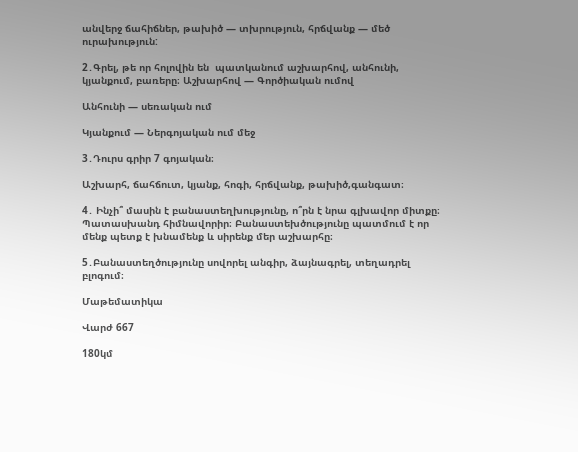անվերջ ճահիճներ, թախիծ — տխրություն, հրճվանք — մեծ ուրախություն:

2․Գրել, թե որ հոլովին են  պատկանում աշխարհով, անհունի, կյանքում, բառերը։ Աշխարհով — Գործիական ումով

Անհունի — սեռական ում

Կյանքում — Ներգոյական ում մեջ

3․Դուրս գրիր 7 գոյական։

Աշխարհ, ճահճուտ, կյանք, հոգի, հրճվանք, թախիծ,գանգատ։

4․ Ինչի՞ մասին է բանաստեղխությունը, ո՞րն է նրա գլխավոր միտքը։ Պատասխանդ հիմնավորիր։ Բանաստեխծությունը պատմում է որ մենք պետք է խնամենք և սիրենք մեր աշխարհը։

5․Բանաստեղծությունը սովորել անգիր, ձայնագրել, տեղադրել բլոգում։

Մաթեմատիկա

Վարժ 667

180կմ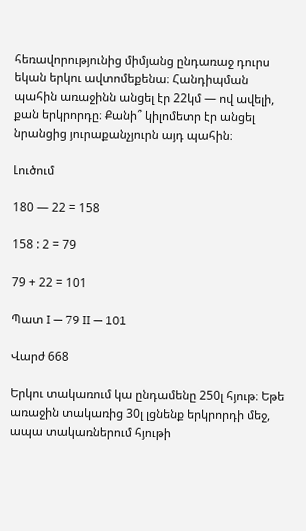հեռավորությունից միմյանց ընդառաջ դուրս եկան երկու ավտոմեքենա։ Հանդիպման պահին առաջինն անցել էր 22կմ — ով ավելի, քան երկրորդը։ Քանի՞ կիլոմետր էր անցել նրանցից յուրաքանչյուրն այդ պահին։

Լուծում

180 — 22 = 158

158 : 2 = 79

79 + 22 = 101

Պատ I — 79 II — 101

Վարժ 668

Երկու տակառում կա ընդամենը 250լ հյութ։ Եթե առաջին տակառից 30լ լցնենք երկրորդի մեջ, ապա տակառներում հյութի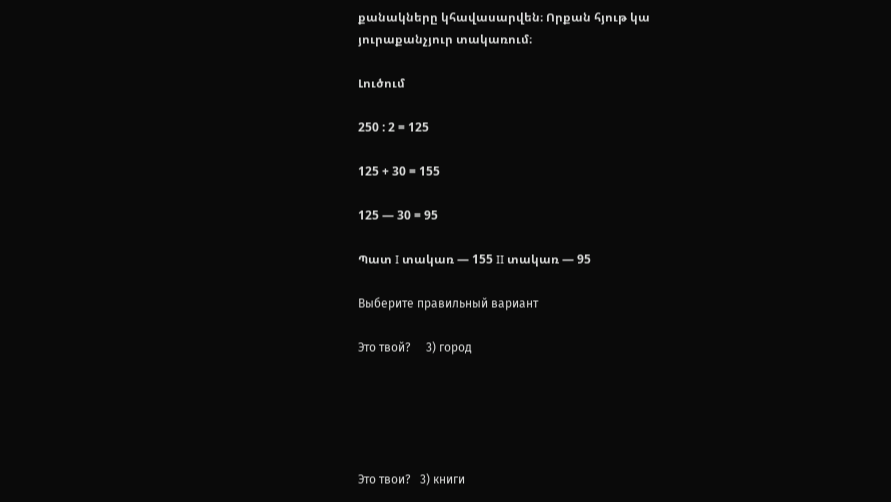քանակները կհավասարվեն։ Որքան հյութ կա յուրաքանչյուր տակառում։

Լուծում

250 : 2 = 125

125 + 30 = 155

125 — 30 = 95

Պատ I տակառ — 155 II տակառ — 95

Выберите правильный вариант

Это твой?     3) город





Это твои?   3) книги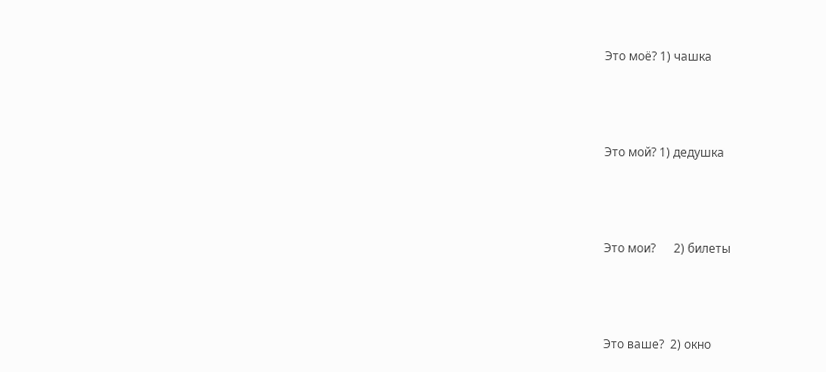Это моё? 1) чашка





Это мой? 1) дедушка





Это мои?      2) билеты





Это ваше?  2) окно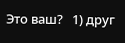Это ваш?   1) друг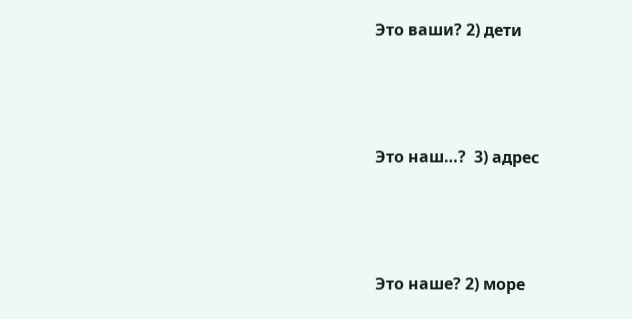Это ваши? 2) дети





Это наш…?  3) адрес





Это наше? 2) море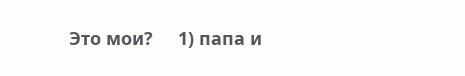Это мои?     1) папа и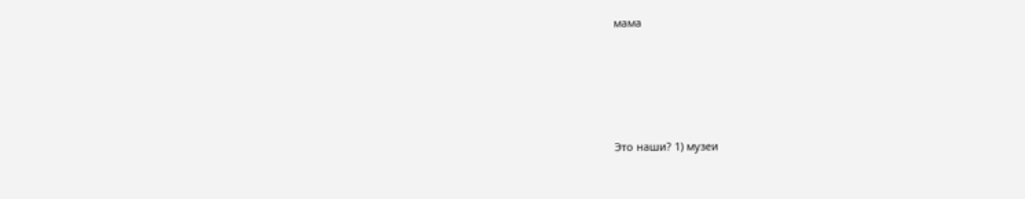мама





Это наши? 1) музеи